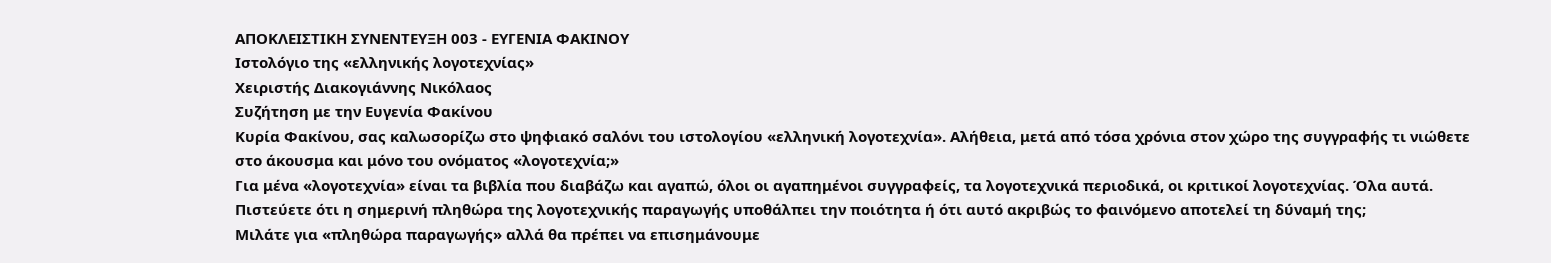ΑΠΟΚΛΕΙΣΤΙΚΗ ΣΥΝΕΝΤΕΥΞΗ 003 - ΕΥΓΕΝΙΑ ΦΑΚΙΝΟΥ
Ιστολόγιο της «ελληνικής λογοτεχνίας»
Χειριστής Διακογιάννης Νικόλαος
Συζήτηση με την Ευγενία Φακίνου
Κυρία Φακίνου, σας καλωσορίζω στο ψηφιακό σαλόνι του ιστολογίου «ελληνική λογοτεχνία». Αλήθεια, μετά από τόσα χρόνια στον χώρο της συγγραφής τι νιώθετε στο άκουσμα και μόνο του ονόματος «λογοτεχνία;»
Για μένα «λογοτεχνία» είναι τα βιβλία που διαβάζω και αγαπώ, όλοι οι αγαπημένοι συγγραφείς, τα λογοτεχνικά περιοδικά, οι κριτικοί λογοτεχνίας. Όλα αυτά.
Πιστεύετε ότι η σημερινή πληθώρα της λογοτεχνικής παραγωγής υποθάλπει την ποιότητα ή ότι αυτό ακριβώς το φαινόμενο αποτελεί τη δύναμή της;
Μιλάτε για «πληθώρα παραγωγής» αλλά θα πρέπει να επισημάνουμε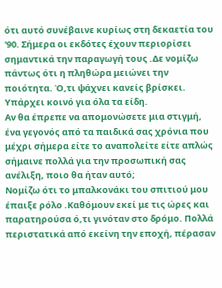ότι αυτό συνέβαινε κυρίως στη δεκαετία του '90. Σήμερα οι εκδότες έχουν περιορίσει σημαντικά την παραγωγή τους .Δε νομίζω πάντως ότι η πληθώρα μειώνει την ποιότητα. Ό,τι ψάχνει κανείς βρίσκει. Υπάρχει κοινό για όλα τα είδη.
Αν θα έπρεπε να απομονώσετε μια στιγμή, ένα γεγονός από τα παιδικά σας χρόνια που μέχρι σήμερα είτε το αναπολείτε είτε απλώς σήμαινε πολλά για την προσωπική σας ανέλιξη, ποιο θα ήταν αυτό;
Νομίζω ότι το μπαλκονάκι του σπιτιού μου έπαιξε ρόλο .Καθόμουν εκεί με τις ώρες και παρατηρούσα ό,τι γινόταν στο δρόμο. Πολλά περιστατικά από εκείνη την εποχή, πέρασαν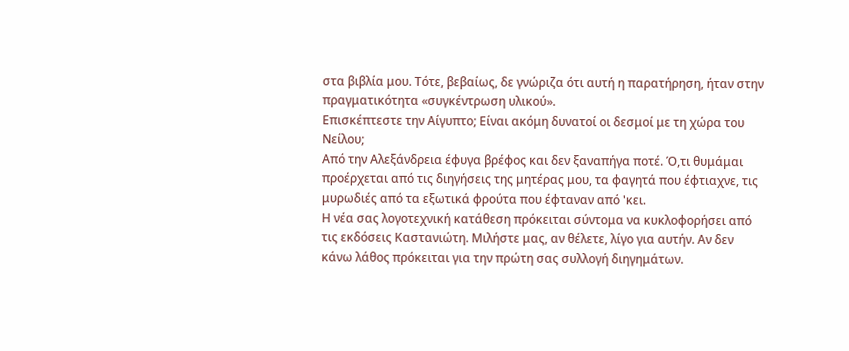στα βιβλία μου. Τότε, βεβαίως, δε γνώριζα ότι αυτή η παρατήρηση, ήταν στην πραγματικότητα «συγκέντρωση υλικού».
Επισκέπτεστε την Αίγυπτο; Είναι ακόμη δυνατοί οι δεσμοί με τη χώρα του Νείλου;
Από την Αλεξάνδρεια έφυγα βρέφος και δεν ξαναπήγα ποτέ. Ό,τι θυμάμαι προέρχεται από τις διηγήσεις της μητέρας μου, τα φαγητά που έφτιαχνε, τις μυρωδιές από τα εξωτικά φρούτα που έφταναν από 'κει.
Η νέα σας λογοτεχνική κατάθεση πρόκειται σύντομα να κυκλοφορήσει από τις εκδόσεις Καστανιώτη. Μιλήστε μας, αν θέλετε, λίγο για αυτήν. Αν δεν κάνω λάθος πρόκειται για την πρώτη σας συλλογή διηγημάτων.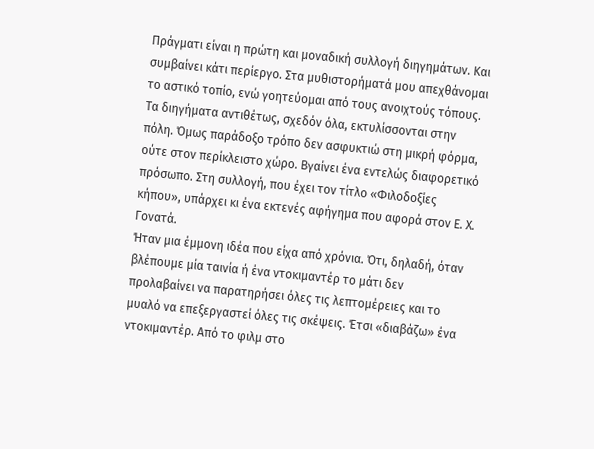Πράγματι είναι η πρώτη και μοναδική συλλογή διηγημάτων. Και συμβαίνει κάτι περίεργο. Στα μυθιστορήματά μου απεχθάνομαι το αστικό τοπίο, ενώ γοητεύομαι από τους ανοιχτούς τόπους. Τα διηγήματα αντιθέτως, σχεδόν όλα, εκτυλίσσονται στην πόλη. Όμως παράδοξο τρόπο δεν ασφυκτιώ στη μικρή φόρμα, ούτε στον περίκλειστο χώρο. Βγαίνει ένα εντελώς διαφορετικό πρόσωπο. Στη συλλογή, που έχει τον τίτλο «Φιλοδοξίες κήπου», υπάρχει κι ένα εκτενές αφήγημα που αφορά στον Ε. Χ. Γονατά.
Ήταν μια έμμονη ιδέα που είχα από χρόνια. Ότι, δηλαδή, όταν βλέπουμε μία ταινία ή ένα ντοκιμαντέρ το μάτι δεν προλαβαίνει να παρατηρήσει όλες τις λεπτομέρειες και το μυαλό να επεξεργαστεί όλες τις σκέψεις. Έτσι «διαβάζω» ένα ντοκιμαντέρ. Από το φιλμ στο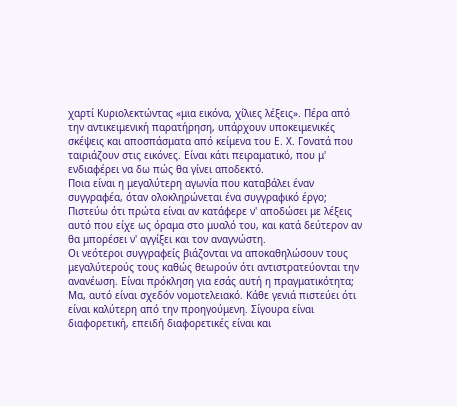χαρτί Κυριολεκτώντας «μια εικόνα, χίλιες λέξεις». Πέρα από την αντικειμενική παρατήρηση, υπάρχουν υποκειμενικές σκέψεις και αποσπάσματα από κείμενα του Ε. Χ. Γονατά που ταιριάζουν στις εικόνες. Είναι κάτι πειραματικό, που μ' ενδιαφέρει να δω πώς θα γίνει αποδεκτό.
Ποια είναι η μεγαλύτερη αγωνία που καταβάλει έναν συγγραφέα, όταν ολοκληρώνεται ένα συγγραφικό έργο;
Πιστεύω ότι πρώτα είναι αν κατάφερε ν' αποδώσει με λέξεις αυτό που είχε ως όραμα στο μυαλό του, και κατά δεύτερον αν θα μπορέσει ν' αγγίξει και τον αναγνώστη.
Οι νεότεροι συγγραφείς βιάζονται να αποκαθηλώσουν τους μεγαλύτερούς τους καθώς θεωρούν ότι αντιστρατεύονται την ανανέωση. Είναι πρόκληση για εσάς αυτή η πραγματικότητα;
Μα, αυτό είναι σχεδόν νομοτελειακό. Κάθε γενιά πιστεύει ότι είναι καλύτερη από την προηγούμενη. Σίγουρα είναι διαφορετική, επειδή διαφορετικές είναι και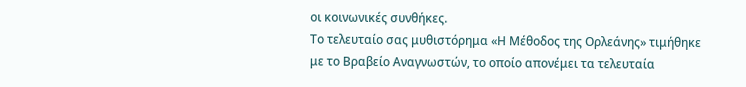οι κοινωνικές συνθήκες.
Το τελευταίο σας μυθιστόρημα «Η Μέθοδος της Ορλεάνης» τιμήθηκε με το Βραβείο Αναγνωστών, το οποίο απονέμει τα τελευταία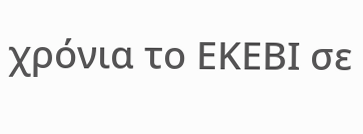χρόνια το ΕΚΕΒΙ σε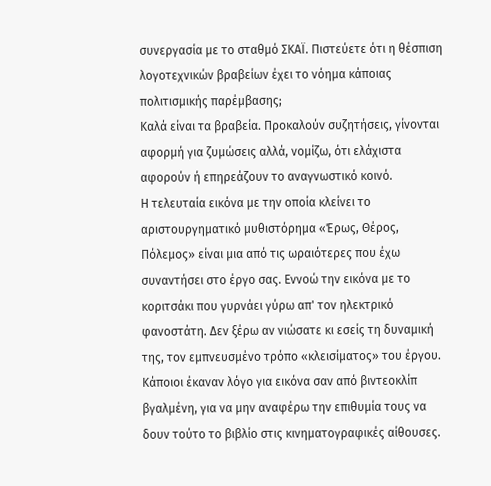συνεργασία με το σταθμό ΣΚΑΪ. Πιστεύετε ότι η θέσπιση λογοτεχνικών βραβείων έχει το νόημα κάποιας πολιτισμικής παρέμβασης;
Καλά είναι τα βραβεία. Προκαλούν συζητήσεις, γίνονται αφορμή για ζυμώσεις αλλά, νομίζω, ότι ελάχιστα αφορούν ή επηρεάζουν το αναγνωστικό κοινό.
Η τελευταία εικόνα με την οποία κλείνει το αριστουργηματικό μυθιστόρημα «Έρως, Θέρος, Πόλεμος» είναι μια από τις ωραιότερες που έχω συναντήσει στο έργο σας. Εννοώ την εικόνα με το κοριτσάκι που γυρνάει γύρω απ' τον ηλεκτρικό φανοστάτη. Δεν ξέρω αν νιώσατε κι εσείς τη δυναμική της, τον εμπνευσμένο τρόπο «κλεισίματος» του έργου. Κάποιοι έκαναν λόγο για εικόνα σαν από βιντεοκλίπ βγαλμένη, για να μην αναφέρω την επιθυμία τους να δουν τούτο το βιβλίο στις κινηματογραφικές αίθουσες.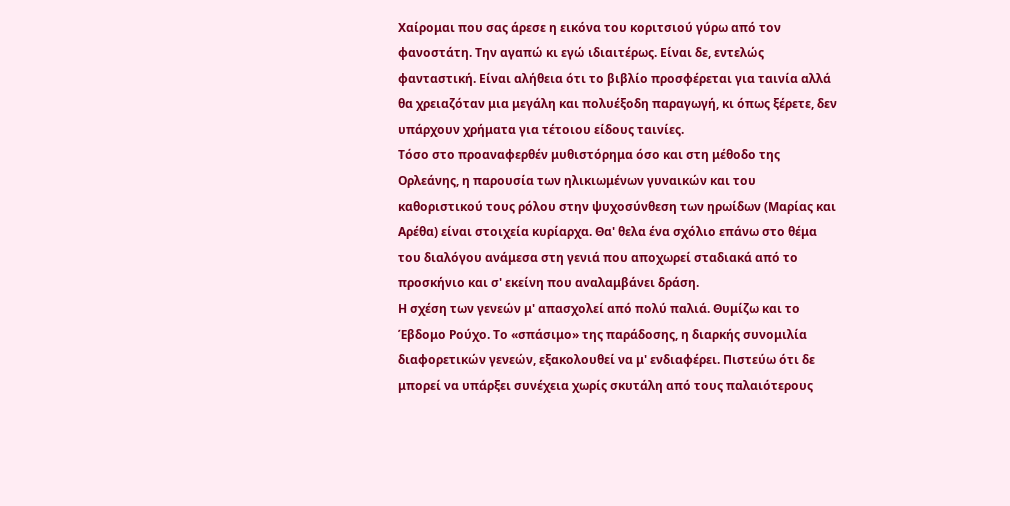Χαίρομαι που σας άρεσε η εικόνα του κοριτσιού γύρω από τον φανοστάτη. Την αγαπώ κι εγώ ιδιαιτέρως. Είναι δε, εντελώς φανταστική. Είναι αλήθεια ότι το βιβλίο προσφέρεται για ταινία αλλά θα χρειαζόταν μια μεγάλη και πολυέξοδη παραγωγή, κι όπως ξέρετε, δεν υπάρχουν χρήματα για τέτοιου είδους ταινίες.
Τόσο στο προαναφερθέν μυθιστόρημα όσο και στη μέθοδο της Ορλεάνης, η παρουσία των ηλικιωμένων γυναικών και του καθοριστικού τους ρόλου στην ψυχοσύνθεση των ηρωίδων (Μαρίας και Αρέθα) είναι στοιχεία κυρίαρχα. Θα' θελα ένα σχόλιο επάνω στο θέμα του διαλόγου ανάμεσα στη γενιά που αποχωρεί σταδιακά από το προσκήνιο και σ' εκείνη που αναλαμβάνει δράση.
Η σχέση των γενεών μ' απασχολεί από πολύ παλιά. Θυμίζω και το Έβδομο Ρούχο. Το «σπάσιμο» της παράδοσης, η διαρκής συνομιλία διαφορετικών γενεών, εξακολουθεί να μ' ενδιαφέρει. Πιστεύω ότι δε μπορεί να υπάρξει συνέχεια χωρίς σκυτάλη από τους παλαιότερους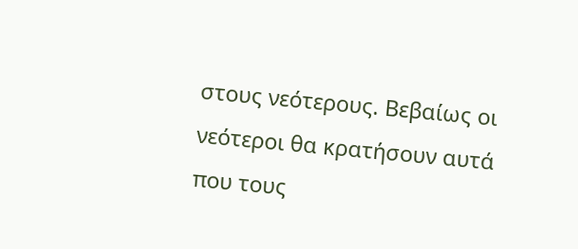στους νεότερους. Βεβαίως οι νεότεροι θα κρατήσουν αυτά που τους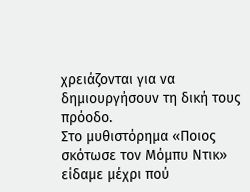χρειάζονται για να δημιουργήσουν τη δική τους πρόοδο.
Στο μυθιστόρημα «Ποιος σκότωσε τον Μόμπυ Ντικ» είδαμε μέχρι πού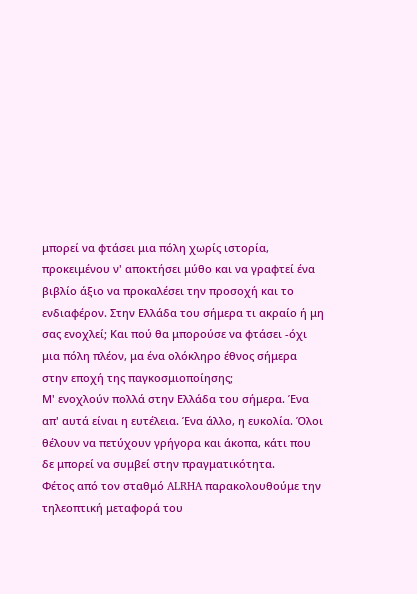μπορεί να φτάσει μια πόλη χωρίς ιστορία, προκειμένου ν' αποκτήσει μύθο και να γραφτεί ένα βιβλίο άξιο να προκαλέσει την προσοχή και το ενδιαφέρον. Στην Ελλάδα του σήμερα τι ακραίο ή μη σας ενοχλεί; Και πού θα μπορούσε να φτάσει -όχι μια πόλη πλέον, μα ένα ολόκληρο έθνος σήμερα στην εποχή της παγκοσμιοποίησης;
Μ' ενοχλούν πολλά στην Ελλάδα του σήμερα. Ένα απ' αυτά είναι η ευτέλεια. Ένα άλλο, η ευκολία. Όλοι θέλουν να πετύχουν γρήγορα και άκοπα, κάτι που δε μπορεί να συμβεί στην πραγματικότητα.
Φέτος από τον σταθμό ALRHA παρακολουθούμε την τηλεοπτική μεταφορά του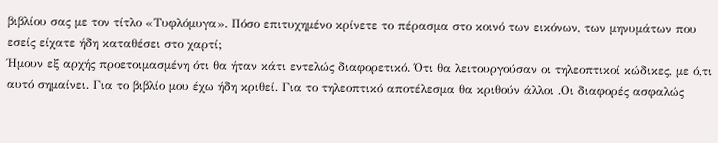βιβλίου σας με τον τίτλο «Τυφλόμυγα». Πόσο επιτυχημένο κρίνετε το πέρασμα στο κοινό των εικόνων, των μηνυμάτων που εσείς είχατε ήδη καταθέσει στο χαρτί;
Ήμουν εξ αρχής προετοιμασμένη ότι θα ήταν κάτι εντελώς διαφορετικό. Ότι θα λειτουργούσαν οι τηλεοπτικοί κώδικες, με ό,τι αυτό σημαίνει. Για το βιβλίο μου έχω ήδη κριθεί. Για το τηλεοπτικό αποτέλεσμα θα κριθούν άλλοι .Οι διαφορές ασφαλώς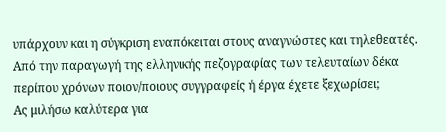υπάρχουν και η σύγκριση εναπόκειται στους αναγνώστες και τηλεθεατές.
Από την παραγωγή της ελληνικής πεζογραφίας των τελευταίων δέκα περίπου χρόνων ποιον/ποιους συγγραφείς ή έργα έχετε ξεχωρίσει;
Ας μιλήσω καλύτερα για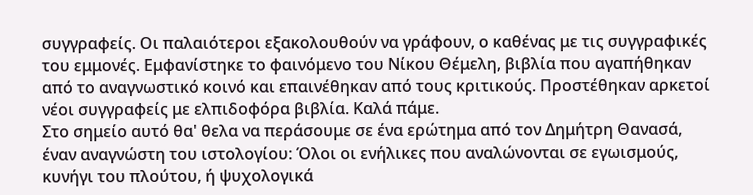συγγραφείς. Οι παλαιότεροι εξακολουθούν να γράφουν, ο καθένας με τις συγγραφικές του εμμονές. Εμφανίστηκε το φαινόμενο του Νίκου Θέμελη, βιβλία που αγαπήθηκαν από το αναγνωστικό κοινό και επαινέθηκαν από τους κριτικούς. Προστέθηκαν αρκετοί νέοι συγγραφείς με ελπιδοφόρα βιβλία. Καλά πάμε.
Στο σημείο αυτό θα' θελα να περάσουμε σε ένα ερώτημα από τον Δημήτρη Θανασά, έναν αναγνώστη του ιστολογίου: Όλοι οι ενήλικες που αναλώνονται σε εγωισμούς, κυνήγι του πλούτου, ή ψυχολογικά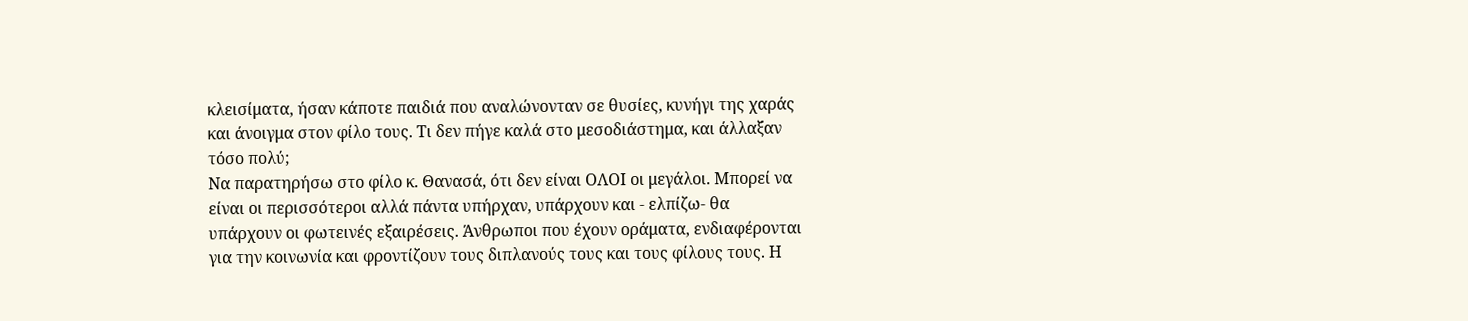κλεισίματα, ήσαν κάποτε παιδιά που αναλώνονταν σε θυσίες, κυνήγι της χαράς και άνοιγμα στον φίλο τους. Τι δεν πήγε καλά στο μεσοδιάστημα, και άλλαξαν τόσο πολύ;
Να παρατηρήσω στο φίλο κ. Θανασά, ότι δεν είναι ΟΛΟΙ οι μεγάλοι. Μπορεί να είναι οι περισσότεροι αλλά πάντα υπήρχαν, υπάρχουν και - ελπίζω- θα υπάρχουν οι φωτεινές εξαιρέσεις. Άνθρωποι που έχουν οράματα, ενδιαφέρονται για την κοινωνία και φροντίζουν τους διπλανούς τους και τους φίλους τους. Η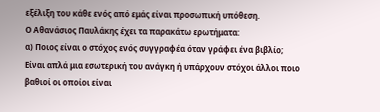εξέλιξη του κάθε ενός από εμάς είναι προσωπική υπόθεση.
Ο Αθανάσιος Παυλάκης έχει τα παρακάτω ερωτήματα:
α) Ποιος είναι ο στόχος ενός συγγραφέα όταν γράφει ένα βιβλίο; Είναι απλά μια εσωτερική του ανάγκη ή υπάρχουν στόχοι άλλοι ποιο βαθιοί οι οποίοι είναι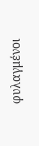φυλαγμένοι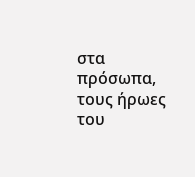στα πρόσωπα, τους ήρωες του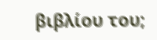βιβλίου του;